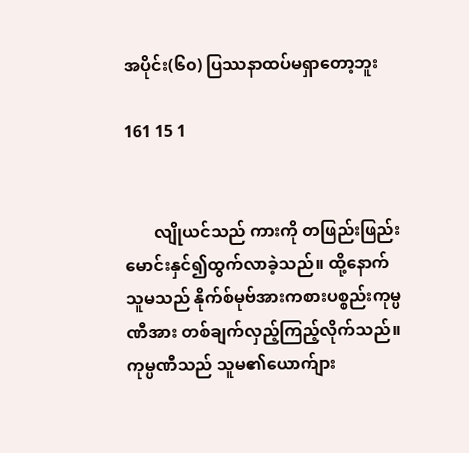အပိုင်း(၆၀) ပြဿနာထပ်မရှာတော့ဘူး

161 15 1


       လျိုယင်သည် ကားကို တဖြည်းဖြည်းမောင်းနှင်၍ထွက်လာခဲ့သည်။ ထို့နောက် သူမသည် နိုက်စ်မုဗ်အားကစားပစ္စည်းကုမ္ပဏီအား တစ်ချက်လှည့်ကြည့်လိုက်သည်။ ကုမ္ပဏီသည် သူမ၏ယောက်ျား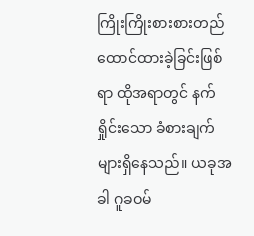ကြိုးကြိုးစားစားတည်ထောင်ထားခဲ့ခြင်းဖြစ်ရာ ထိုအရာတွင် နက်ရှိုင်းသော ခံစားချက်များရှိနေသည်။ ယခုအခါ ဂူခဝမ်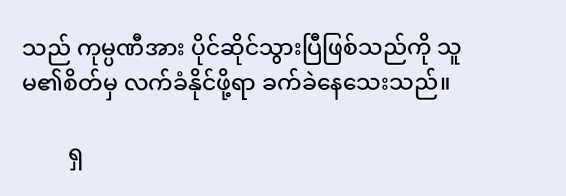သည် ကုမ္ပဏီအား ပိုင်ဆိုင်သွားပြီဖြစ်သည်ကို သူမ၏စိတ်မှ လက်ခံနိုင်ဖို့ရာ ခက်ခဲနေသေးသည်။

        ရှ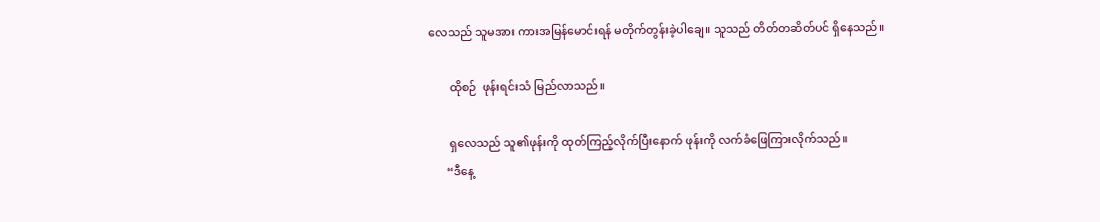လေသည် သူမအား ကားအမြန်မောင်းရန် မတိုက်တွန်းခဲ့ပါချေ။ သူသည် တိတ်တဆိတ်ပင် ရှိနေသည်။

       ထိုစဉ်  ဖုန်းရင်းသံ မြည်လာသည်။

       ရှလေသည် သူ၏ဖုန်းကို ထုတ်ကြည့်လိုက်ပြီးနောက် ဖုန်းကို လက်ခံဖြေကြားလိုက်သည်။
      “ဒီနေ့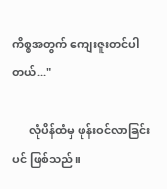ကိစ္စအတွက် ကျေးဇူးတင်ပါတယ်..."

      လုံပိန်ထံမှ ဖုန်းဝင်လာခြင်းပင် ဖြစ်သည်။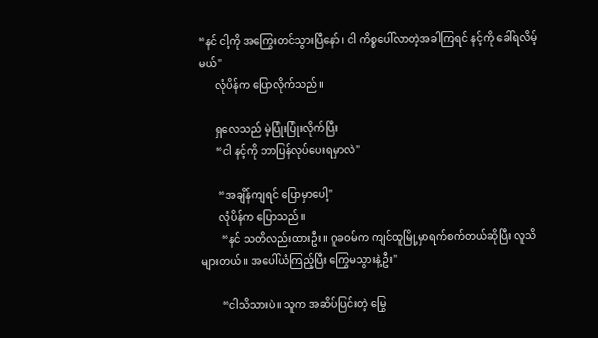“နင် ငါ့ကို အကြွေးတင်သွားပြီနော်၊ ငါ ကိစ္စပေါ်လာတဲ့အခါကြရင် နင့်ကို ခေါ်ရလိမ့်မယ်"
      လုံပိန်က‌ ပြောလိုက်သည်။

      ရှလေသည် မဲ့ပြုံးပြုံးလိုက်ပြီး
      “ငါ နင့်ကို ဘာပြန်လုပ်ပေးရမှာလဲ"

       “အချိန်ကျရင် ပြောမှာပေါ့"
       လုံပိန်က ပြောသည်။
        “နင် သတိလည်းထားဦး။ ဂူခဝမ်က ကျင်ထူမြို့မှာရက်စက်တယ်ဆိုပြီး လူသိများတယ်။ အပေါ်ယံကြည့်ပြီး ကြွေမသွားနဲ့ဦး"

        “ငါသိသားပဲ။ သူက အဆိပ်ပြင်းတဲ့ မြွေ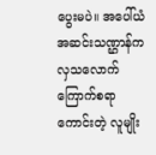ပွေးမပဲ။ အပေါ်ယံ အဆင်းသဏ္ဌာန်က လှသလောက် ကြောက်စရာကောင်းတဲ့ လူမျိုး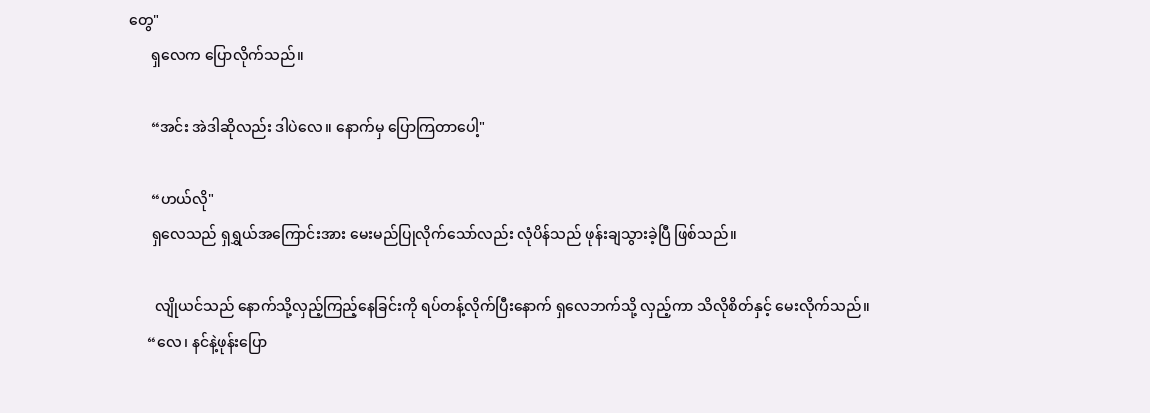တွေ"
      ရှလေက ပြောလိုက်သည်။

      “အင်း အဲဒါဆိုလည်း ဒါပဲလေ။ နောက်မှ ပြောကြတာပေါ့"

      “ဟယ်လို"
      ရှလေသည် ရှရွှယ်အကြောင်းအား မေးမည်ပြုလိုက်သော်လည်း လုံပိန်သည် ဖုန်းချသွားခဲ့ပြီ ဖြစ်သည်။

       လျိုယင်သည် နောက်သို့လှည့်ကြည့်နေခြင်းကို ရပ်တန့်လိုက်ပြီးနောက် ရှလေဘက်သို့ လှည့်ကာ သိလိုစိတ်နှင့် မေးလိုက်သည်။
     “လေ၊ နင်နဲ့ဖုန်းပြော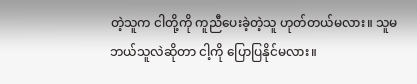တဲ့သူက ငါတို့ကို ကူညီပေးခဲ့တဲ့သူ ဟုတ်တယ်မလား။ သူမ ဘယ်သူလဲဆိုတာ ငါ့ကို ပြောပြနိုင်မလား။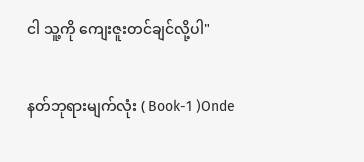ငါ သူ့ကို ကျေးဇူးတင်ချင်လို့ပါ"

နတ်ဘုရားမျက်လုံး ( Book-1 )Onde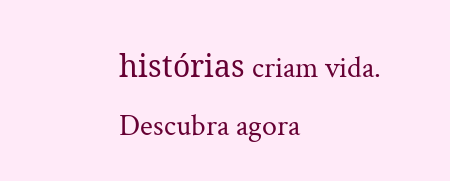histórias criam vida. Descubra agora